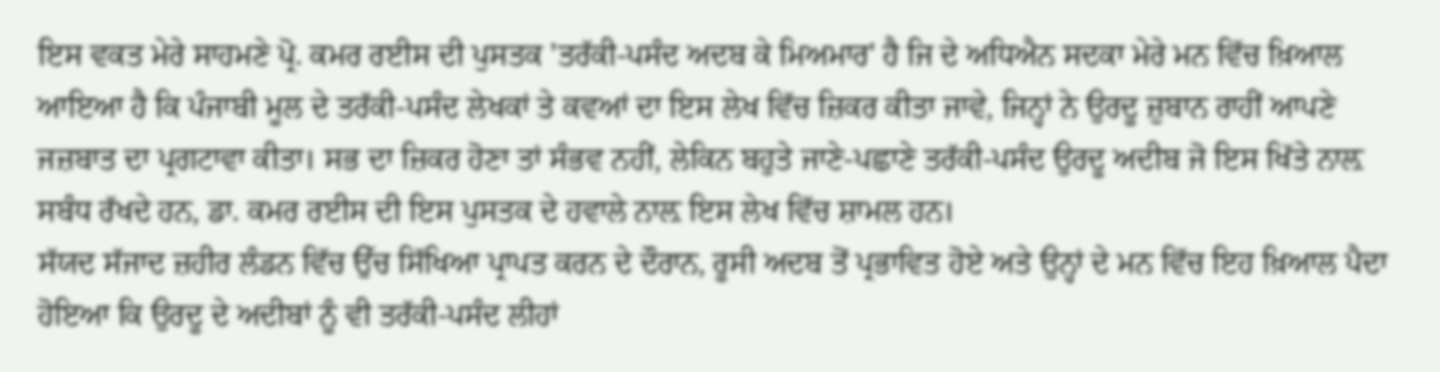ਇਸ ਵਕਤ ਮੇਰੇ ਸਾਹਮਣੇ ਪ੍ਰੋ. ਕਮਰ ਰਈਸ ਦੀ ਪੁਸਤਕ 'ਤਰੱਕੀ-ਪਸੰਦ ਅਦਬ ਕੇ ਮਿਅਮਾਰ' ਹੈ ਜਿ ਦੇ ਅਧਿਐਨ ਸਦਕਾ ਮੇਰੇ ਮਨ ਵਿੱਚ ਖ਼ਿਆਲ ਆਇਆ ਹੈ ਕਿ ਪੰਜਾਬੀ ਮੂਲ ਦੇ ਤਰੱਕੀ-ਪਸੰਦ ਲੇਖਕਾਂ ਤੇ ਕਵਆਂ ਦਾ ਇਸ ਲੇਖ ਵਿੱਚ ਜ਼ਿਕਰ ਕੀਤਾ ਜਾਵੇ, ਜਿਨ੍ਹਾਂ ਨੇ ਉਰਦੂ ਜ਼ੁਬਾਨ ਰਾਹੀਂ ਆਪਣੇ ਜਜ਼ਬਾਤ ਦਾ ਪ੍ਰਗਟਾਵਾ ਕੀਤਾ। ਸਭ ਦਾ ਜ਼ਿਕਰ ਹੋਣਾ ਤਾਂ ਸੰਭਵ ਨਹੀਂ, ਲੇਕਿਨ ਬਹੁਤੇ ਜਾਣੇ-ਪਛਾਣੇ ਤਰੱਕੀ-ਪਸੰਦ ਉਰਦੂ ਅਦੀਬ ਜੋ ਇਸ ਖਿੱਤੇ ਨਾਲ਼ ਸਬੰਧ ਰੱਖਦੇ ਹਨ, ਡਾ. ਕਮਰ ਰਈਸ ਦੀ ਇਸ ਪੁਸਤਕ ਦੇ ਹਵਾਲੇ ਨਾਲ਼ ਇਸ ਲੇਖ ਵਿੱਚ ਸ਼ਾਮਲ ਹਨ।
ਸੱਯਦ ਸੱਜਾਦ ਜ਼ਹੀਰ ਲੰਡਨ ਵਿੱਚ ਉੱਚ ਸਿੱਖਿਆ ਪ੍ਰਾਪਤ ਕਰਨ ਦੇ ਦੌਰਾਨ, ਰੂਸੀ ਅਦਬ ਤੋਂ ਪ੍ਰਭਾਵਿਤ ਹੋਏ ਅਤੇ ਉਨ੍ਹਾਂ ਦੇ ਮਨ ਵਿੱਚ ਇਹ ਖ਼ਿਆਲ ਪੈਦਾ ਹੋਇਆ ਕਿ ਉਰਦੂ ਦੇ ਅਦੀਬਾਂ ਨੂੰ ਵੀ ਤਰੱਕੀ-ਪਸੰਦ ਲੀਹਾਂ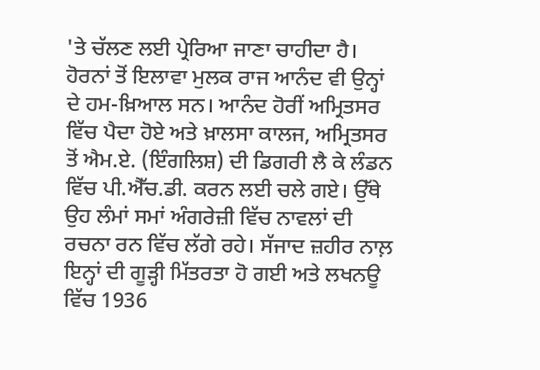'ਤੇ ਚੱਲਣ ਲਈ ਪ੍ਰੇਰਿਆ ਜਾਣਾ ਚਾਹੀਦਾ ਹੈ।
ਹੋਰਨਾਂ ਤੋਂ ਇਲਾਵਾ ਮੁਲਕ ਰਾਜ ਆਨੰਦ ਵੀ ਉਨ੍ਹਾਂ ਦੇ ਹਮ-ਖ਼ਿਆਲ ਸਨ। ਆਨੰਦ ਹੋਰੀਂ ਅਮ੍ਰਿਤਸਰ ਵਿੱਚ ਪੈਦਾ ਹੋਏ ਅਤੇ ਖ਼ਾਲਸਾ ਕਾਲਜ, ਅਮ੍ਰਿਤਸਰ ਤੋਂ ਐਮ.ਏ. (ਇੰਗਲਿਸ਼) ਦੀ ਡਿਗਰੀ ਲੈ ਕੇ ਲੰਡਨ ਵਿੱਚ ਪੀ.ਐੱਚ.ਡੀ. ਕਰਨ ਲਈ ਚਲੇ ਗਏ। ਉੱਥੇ ਉਹ ਲੰਮਾਂ ਸਮਾਂ ਅੰਗਰੇਜ਼ੀ ਵਿੱਚ ਨਾਵਲਾਂ ਦੀ ਰਚਨਾ ਰਨ ਵਿੱਚ ਲੱਗੇ ਰਹੇ। ਸੱਜਾਦ ਜ਼ਹੀਰ ਨਾਲ਼ ਇਨ੍ਹਾਂ ਦੀ ਗੂੜ੍ਹੀ ਮਿੱਤਰਤਾ ਹੋ ਗਈ ਅਤੇ ਲਖਨਊ ਵਿੱਚ 1936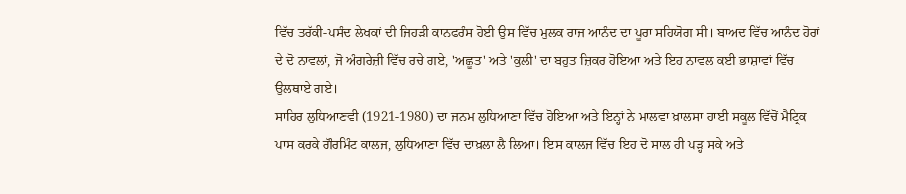ਵਿੱਚ ਤਰੱਕੀ-ਪਸੰਦ ਲੇਖਕਾਂ ਦੀ ਜਿਹੜੀ ਕਾਨਫਰੰਸ ਹੋਈ ਉਸ ਵਿੱਚ ਮੁਲਕ ਰਾਜ ਆਨੰਦ ਦਾ ਪੂਰਾ ਸਹਿਯੋਗ ਸੀ। ਬਾਅਦ ਵਿੱਚ ਆਨੰਦ ਹੋਰਾਂ ਦੇ ਦੋ ਨਾਵਲਾਂ, ਜੋ ਅੰਗਰੇਜ਼ੀ ਵਿੱਚ ਰਚੇ ਗਏ, 'ਅਛੂਤ' ਅਤੇ 'ਕੁਲੀ' ਦਾ ਬਹੁਤ ਜ਼ਿਕਰ ਹੋਇਆ ਅਤੇ ਇਹ ਨਾਵਲ ਕਈ ਭਾਸ਼ਾਵਾਂ ਵਿੱਚ ਉਲਥਾਏ ਗਏ।
ਸਾਹਿਰ ਲੁਧਿਆਣਵੀ (1921-1980) ਦਾ ਜਨਮ ਲੁਧਿਆਣਾ ਵਿੱਚ ਹੋਇਆ ਅਤੇ ਇਨ੍ਹਾਂ ਨੇ ਮਾਲਵਾ ਖ਼ਾਲਸਾ ਹਾਈ ਸਕੂਲ ਵਿੱਚੋਂ ਮੈਟ੍ਰਿਕ ਪਾਸ ਕਰਕੇ ਗੌਰਮਿੰਟ ਕਾਲਜ, ਲੁਧਿਆਣਾ ਵਿੱਚ ਦਾਖ਼ਲਾ ਲੈ ਲਿਆ। ਇਸ ਕਾਲਜ ਵਿੱਚ ਇਹ ਦੋ ਸਾਲ ਹੀ ਪੜ੍ਹ ਸਕੇ ਅਤੇ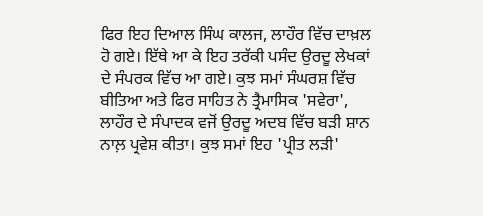ਫਿਰ ਇਹ ਦਿਆਲ ਸਿੰਘ ਕਾਲਜ, ਲਾਹੌਰ ਵਿੱਚ ਦਾਖ਼ਲ ਹੋ ਗਏ। ਇੱਥੇ ਆ ਕੇ ਇਹ ਤਰੱਕੀ ਪਸੰਦ ਉਰਦੂ ਲੇਖਕਾਂ ਦੇ ਸੰਪਰਕ ਵਿੱਚ ਆ ਗਏ। ਕੁਝ ਸਮਾਂ ਸੰਘਰਸ਼ ਵਿੱਚ ਬੀਤਿਆ ਅਤੇ ਫਿਰ ਸਾਹਿਤ ਨੇ ਤ੍ਰੈਮਾਸਿਕ 'ਸਵੇਰਾ', ਲਾਹੌਰ ਦੇ ਸੰਪਾਦਕ ਵਜੋਂ ਉਰਦੂ ਅਦਬ ਵਿੱਚ ਬੜੀ ਸ਼ਾਨ ਨਾਲ਼ ਪ੍ਰਵੇਸ਼ ਕੀਤਾ। ਕੁਝ ਸਮਾਂ ਇਹ 'ਪ੍ਰੀਤ ਲੜੀ'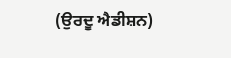(ਉਰਦੂ ਐਡੀਸ਼ਨ)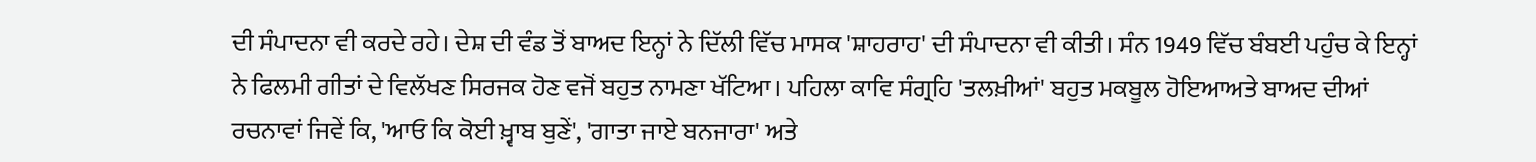ਦੀ ਸੰਪਾਦਨਾ ਵੀ ਕਰਦੇ ਰਹੇ। ਦੇਸ਼ ਦੀ ਵੰਡ ਤੋਂ ਬਾਅਦ ਇਨ੍ਹਾਂ ਨੇ ਦਿੱਲੀ ਵਿੱਚ ਮਾਸਕ 'ਸ਼ਾਹਰਾਹ' ਦੀ ਸੰਪਾਦਨਾ ਵੀ ਕੀਤੀ। ਸੰਨ 1949 ਵਿੱਚ ਬੰਬਈ ਪਹੁੰਚ ਕੇ ਇਨ੍ਹਾਂ ਨੇ ਫਿਲਮੀ ਗੀਤਾਂ ਦੇ ਵਿਲੱਖਣ ਸਿਰਜਕ ਹੋਣ ਵਜੋਂ ਬਹੁਤ ਨਾਮਣਾ ਖੱਟਿਆ। ਪਹਿਲਾ ਕਾਵਿ ਸੰਗ੍ਰਹਿ 'ਤਲਖ਼ੀਆਂ' ਬਹੁਤ ਮਕਬੂਲ ਹੋਇਆਅਤੇ ਬਾਅਦ ਦੀਆਂ ਰਚਨਾਵਾਂ ਜਿਵੇਂ ਕਿ, 'ਆਓ ਕਿ ਕੋਈ ਖ਼੍ਵਾਬ ਬੁਣੇਂ', 'ਗਾਤਾ ਜਾਏ ਬਨਜਾਰਾ' ਅਤੇ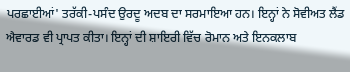ਪਰਛਾਈਆਂ' ਤਰੱਕੀ-ਪਸੰਦ ਉਰਦੂ ਅਦਬ ਦਾ ਸਰਮਾਇਆ ਹਨ। ਇਨ੍ਹਾਂ ਨੇ ਸੋਵੀਅਤ ਲੈਂਡ ਐਵਾਰਡ ਵੀ ਪ੍ਰਾਪਤ ਕੀਤਾ। ਇਨ੍ਹਾਂ ਦੀ ਸ਼ਾਇਰੀ ਵਿੱਚ ਰੋਮਾਨ ਅਤੇ ਇਨਕਲਾਬ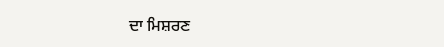ਦਾ ਮਿਸ਼ਰਣ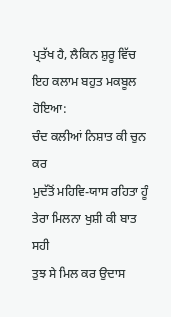ਪ੍ਰਤੱਖ ਹੈ, ਲੈਕਿਨ ਸ਼ੁਰੂ ਵਿੱਚ ਇਹ ਕਲਾਮ ਬਹੁਤ ਮਕਬੂਲ ਹੋਇਆ:
ਚੰਦ ਕਲੀਆਂ ਨਿਸ਼ਾਤ ਕੀ ਚੁਨ ਕਰ
ਮੁਦੱਤੋਂ ਮਹਿਵਿ-ਯਾਸ ਰਹਿਤਾ ਹੂੰ
ਤੇਰਾ ਮਿਲਨਾ ਖੁਸ਼ੀ ਕੀ ਬਾਤ ਸਹੀ
ਤੁਝ ਸੇ ਮਿਲ ਕਰ ਉਦਾਸ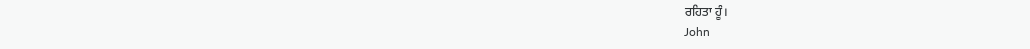ਰਹਿਤਾ ਹੂੰ।
John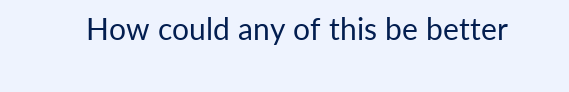How could any of this be better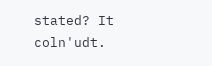stated? It coln'udt.